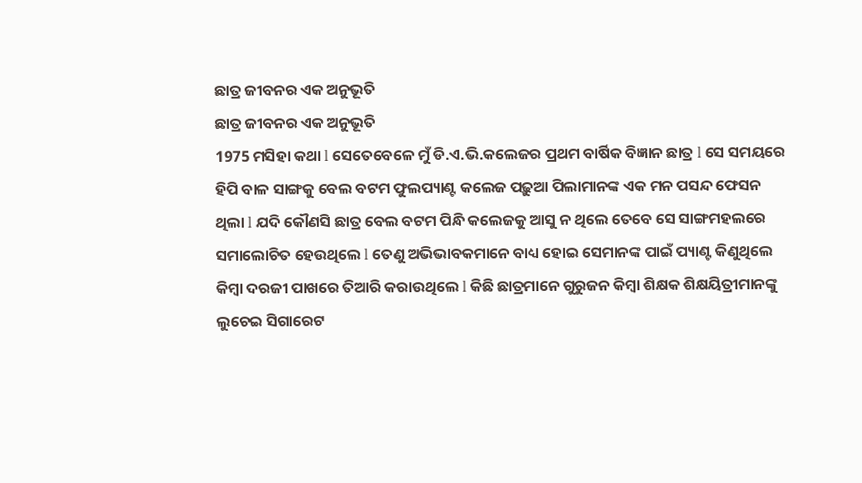ଛାତ୍ର ଜୀବନର ଏକ ଅନୁଭୂତି
ଛାତ୍ର ଜୀବନର ଏକ ଅନୁଭୂତି
1975 ମସିହା କଥା l ସେତେବେଳେ ମୁଁ ଡି.ଏ.ଭି.କଲେଜର ପ୍ରଥମ ବାର୍ଷିକ ବିଜ୍ଞାନ ଛାତ୍ର l ସେ ସମୟରେ ହିପି ବାଳ ସାଙ୍ଗକୁ ବେଲ ବଟମ ଫୁଲପ୍ୟାଣ୍ଟ କଲେଜ ପଢ଼ୁଆ ପିଲାମାନଙ୍କ ଏକ ମନ ପସନ୍ଦ ଫେସନ ଥିଲା l ଯଦି କୌଣସି ଛାତ୍ର ବେଲ ବଟମ ପିନ୍ଧି କଲେଜକୁ ଆସୁ ନ ଥିଲେ ତେବେ ସେ ସାଙ୍ଗମହଲରେ ସମାଲୋଚିତ ହେଉଥିଲେ l ତେଣୁ ଅଭିଭାବକମାନେ ବାଧ୍ୟ ହୋଇ ସେମାନଙ୍କ ପାଇଁ ପ୍ୟାଣ୍ଟ କିଣୁଥିଲେ କିମ୍ବା ଦରଜୀ ପାଖରେ ତିଆରି କରାଉଥିଲେ l କିଛି ଛାତ୍ରମାନେ ଗୁରୁଜନ କିମ୍ବା ଶିକ୍ଷକ ଶିକ୍ଷୟିତ୍ରୀମାନଙ୍କୁ ଲୁଚେଇ ସିଗାରେଟ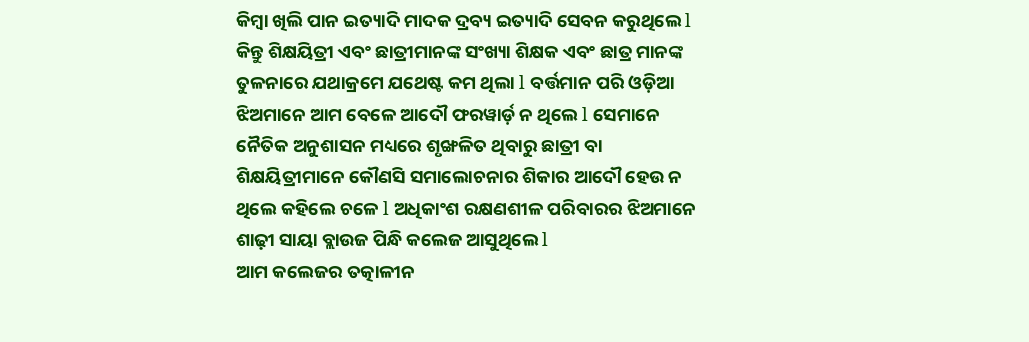କିମ୍ବା ଖିଲି ପାନ ଇତ୍ୟାଦି ମାଦକ ଦ୍ରବ୍ୟ ଇତ୍ୟାଦି ସେବନ କରୁଥିଲେ l କିନ୍ତୁ ଶିକ୍ଷୟିତ୍ରୀ ଏବଂ ଛାତ୍ରୀମାନଙ୍କ ସଂଖ୍ୟା ଶିକ୍ଷକ ଏବଂ ଛାତ୍ର ମାନଙ୍କ ତୁଳନାରେ ଯଥାକ୍ରମେ ଯଥେଷ୍ଟ କମ ଥିଲା l ବର୍ତ୍ତମାନ ପରି ଓଡ଼ିଆ ଝିଅମାନେ ଆମ ବେଳେ ଆଦୌ ଫରୱାର୍ଡ଼ ନ ଥିଲେ l ସେମାନେ ନୈତିକ ଅନୁଶାସନ ମଧ୍ୟରେ ଶୃଙ୍ଖଳିତ ଥିବାରୁ ଛାତ୍ରୀ ବା ଶିକ୍ଷୟିତ୍ରୀମାନେ କୌଣସି ସମାଲୋଚନାର ଶିକାର ଆଦୌ ହେଉ ନ ଥିଲେ କହିଲେ ଚଳେ l ଅଧିକାଂଶ ରକ୍ଷଣଶୀଳ ପରିବାରର ଝିଅମାନେ ଶାଢ଼ୀ ସାୟା ବ୍ଲାଉଜ ପିନ୍ଧି କଲେଜ ଆସୁଥିଲେ l
ଆମ କଲେଜର ତତ୍କାଳୀନ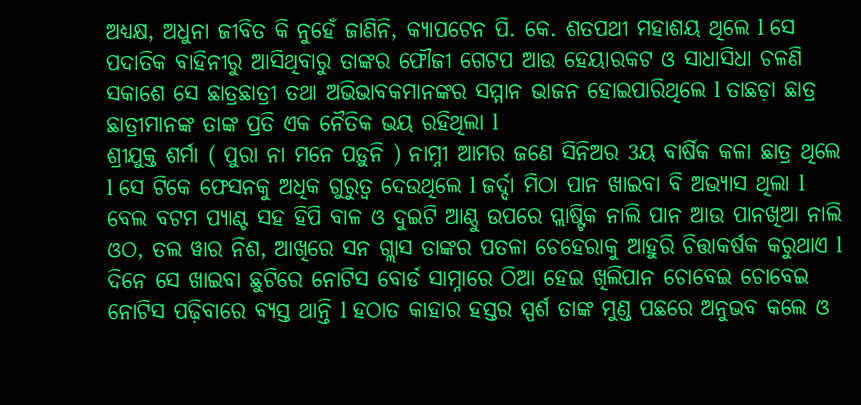ଅଧ୍ୟକ୍ଷ, ଅଧୁନା ଜୀବିତ କି ନୁହେଁ ଜାଣିନି, କ୍ୟାପଟେନ ପି. କେ. ଶତପଥୀ ମହାଶୟ ଥିଲେ l ସେ ପଦାତିକ ବାହିନୀରୁ ଆସିଥିବାରୁ ତାଙ୍କର ଫୌଜୀ ଗେଟପ ଆଉ ହେୟାରକଟ ଓ ସାଧାସିଧା ଚଳଣି ସକାଶେ ସେ ଛାତ୍ରଛାତ୍ରୀ ତଥା ଅଭିଭାବକମାନଙ୍କର ସମ୍ମାନ ଭାଜନ ହୋଇପାରିଥିଲେ l ତାଛଡ଼ା ଛାତ୍ର ଛାତ୍ରୀମାନଙ୍କ ତାଙ୍କ ପ୍ରତି ଏକ ନୈତିକ ଭୟ ରହିଥିଲା l
ଶ୍ରୀଯୁକ୍ତ ଶର୍ମା ( ପୁରା ନା ମନେ ପଡ଼ୁନି ) ନାମ୍ନୀ ଆମର ଜଣେ ସିନିଅର 3ୟ ବାର୍ଷିକ କଳା ଛାତ୍ର ଥିଲେ l ସେ ଟିକେ ଫେସନକୁ ଅଧିକ ଗୁରୁତ୍ୱ ଦେଉଥିଲେ l ଜର୍ଦ୍ଦା ମିଠା ପାନ ଖାଇବା ବି ଅଭ୍ୟାସ ଥିଲା l ବେଲ ବଟମ ପ୍ୟାଣ୍ଟ ସହ ହିପି ବାଳ ଓ ଦୁଇଟି ଆଣ୍ଠୁ ଉପରେ ପ୍ଲାଷ୍ଟିକ ନାଲି ପାନ ଆଉ ପାନଖିଆ ନାଲି ଓଠ, ତଲ ୱାର ନିଶ, ଆଖିରେ ସନ ଗ୍ଲାସ ତାଙ୍କର ପତଳା ଚେହେରାକୁ ଆହୁରି ଚିତ୍ତାକର୍ଷକ କରୁଥାଏ l ଦିନେ ସେ ଖାଇବା ଛୁଟିରେ ନୋଟିସ ବୋର୍ଡ ସାମ୍ନାରେ ଠିଆ ହେଇ ଖିଲିପାନ ଚୋବେଇ ଚୋବେଇ ନୋଟିସ ପଢ଼ିବାରେ ବ୍ୟସ୍ତ ଥାନ୍ତି l ହଠାତ କାହାର ହସ୍ତର ସ୍ପର୍ଶ ତାଙ୍କ ମୁଣ୍ଡ ପଛରେ ଅନୁଭବ କଲେ ଓ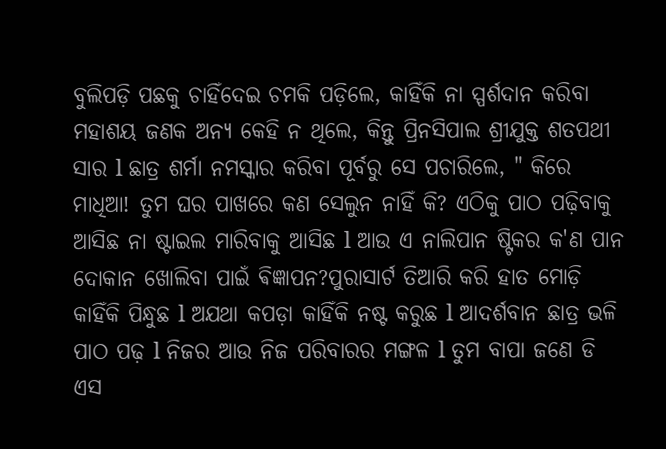ବୁଲିପଡ଼ି ପଛକୁ ଚାହିଁଦେଇ ଚମକି ପଡ଼ିଲେ, କାହିଁକି ନା ସ୍ପର୍ଶଦାନ କରିବା ମହାଶୟ ଜଣକ ଅନ୍ୟ କେହି ନ ଥିଲେ, କିନ୍ତୁ ପ୍ରିନସିପାଲ ଶ୍ରୀଯୁକ୍ତ ଶତପଥୀ ସାର l ଛାତ୍ର ଶର୍ମା ନମସ୍କାର କରିବା ପୂର୍ବରୁ ସେ ପଚାରିଲେ, " କିରେ ମାଧିଆ! ତୁମ ଘର ପାଖରେ କଣ ସେଲୁନ ନାହିଁ କି? ଏଠିକୁ ପାଠ ପଢ଼ିବାକୁ ଆସିଛ ନା ଷ୍ଟାଇଲ ମାରିବାକୁ ଆସିଛ l ଆଉ ଏ ନାଲିପାନ ଷ୍ଟିକର କ'ଣ ପାନ ଦୋକାନ ଖୋଲିବା ପାଇଁ ଵିଜ୍ଞାପନ?ପୁରାସାର୍ଟ ତିଆରି କରି ହାତ ମୋଡ଼ି କାହିଁକି ପିନ୍ଧୁଛ l ଅଯଥା କପଡ଼ା କାହିଁକି ନଷ୍ଟ କରୁଛ l ଆଦର୍ଶବାନ ଛାତ୍ର ଭଳି ପାଠ ପଢ଼ l ନିଜର ଆଉ ନିଜ ପରିବାରର ମଙ୍ଗଳ l ତୁମ ବାପା ଜଣେ ଡି ଏସ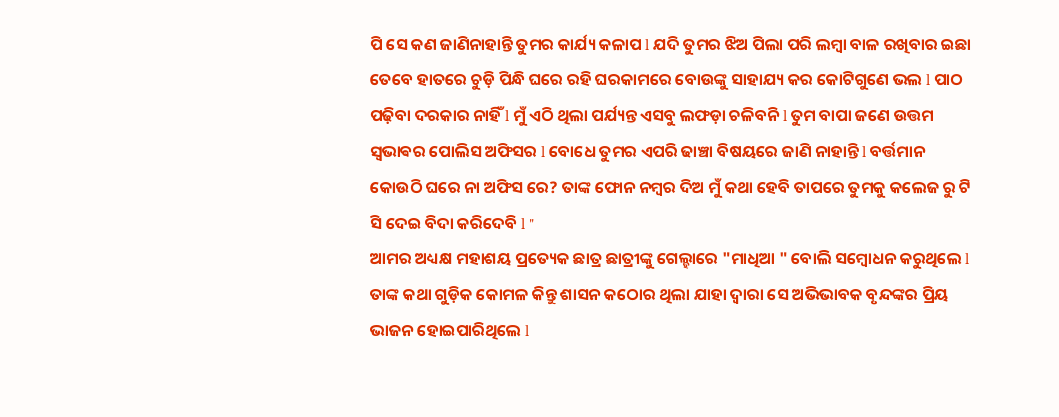ପି ସେ କଣ ଜାଣିନାହାନ୍ତି ତୁମର କାର୍ଯ୍ୟ କଳାପ l ଯଦି ତୁମର ଝିଅ ପିଲା ପରି ଲମ୍ବା ବାଳ ରଖିବାର ଇଛା ତେବେ ହାତରେ ଚୁଡ଼ି ପିନ୍ଧି ଘରେ ରହି ଘରକାମରେ ବୋଉଙ୍କୁ ସାହାଯ୍ୟ କର କୋଟିଗୁଣେ ଭଲ l ପାଠ ପଢ଼ିବା ଦରକାର ନାହିଁ l ମୁଁ ଏଠି ଥିଲା ପର୍ଯ୍ୟନ୍ତ ଏସବୁ ଲଫଡ଼ା ଚଳିବନି l ତୁମ ବାପା ଜଣେ ଉତ୍ତମ ସ୍ଵଭାଵର ପୋଲିସ ଅଫିସର l ବୋଧେ ତୁମର ଏପରି ଢାଞ୍ଚା ବିଷୟରେ ଜାଣି ନାହାନ୍ତି l ବର୍ତ୍ତମାନ କୋଉଠି ଘରେ ନା ଅଫିସ ରେ? ତାଙ୍କ ଫୋନ ନମ୍ବର ଦିଅ ମୁଁ କଥା ହେବି ତାପରେ ତୁମକୁ କଲେଜ ରୁ ଟି ସି ଦେଇ ବିଦା କରିଦେବି l "
ଆମର ଅଧ୍ୟକ୍ଷ ମହାଶୟ ପ୍ରତ୍ୟେକ ଛାତ୍ର ଛାତ୍ରୀଙ୍କୁ ଗେଲ୍ହାରେ "ମାଧିଆ " ବୋଲି ସମ୍ବୋଧନ କରୁଥିଲେ l ତାଙ୍କ କଥା ଗୁଡ଼ିକ କୋମଳ କିନ୍ତୁ ଶାସନ କଠୋର ଥିଲା ଯାହା ଦ୍ୱାରା ସେ ଅଭିଭାବକ ବୃନ୍ଦଙ୍କର ପ୍ରିୟ ଭାଜନ ହୋଇପାରିଥିଲେ l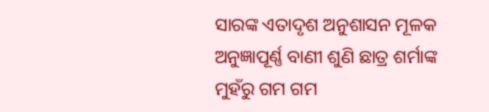ସାରଙ୍କ ଏତାଦୃଶ ଅନୁଶାସନ ମୂଳକ ଅନୁଜ୍ଞାପୂର୍ଣ୍ଣ ବାଣୀ ଶୁଣି ଛାତ୍ର ଶର୍ମାଙ୍କ ମୁହଁରୁ ଗମ ଗମ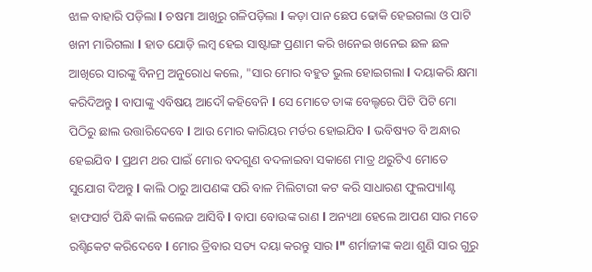ଝାଳ ବାହାରି ପଡ଼ିଲା l ଚଷମା ଆଖିରୁ ଗଳିପଡ଼ିଲା l କଡ଼ା ପାନ ଛେପ ଢୋକି ହେଇଗଲା ଓ ପାଟି ଖନୀ ମାରିଗଲା l ହାତ ଯୋଡ଼ି ଲମ୍ବ ହେଇ ସାଷ୍ଟାଙ୍ଗ ପ୍ରଣାମ କରି ଖନେଇ ଖନେଇ ଛଳ ଛଳ ଆଖିରେ ସାରଙ୍କୁ ବିନମ୍ର ଅନୁରୋଧ କଲେ, "ସାର ମୋର ବହୁତ ଭୁଲ ହୋଇଗଲା l ଦୟାକରି କ୍ଷମା କରିଦିଅନ୍ତୁ l ବାପାଙ୍କୁ ଏବିଷୟ ଆଦୌ କହିବେନି l ସେ ମୋତେ ତାଙ୍କ ବେଲ୍ଟରେ ପିଟି ପିଟି ମୋ ପିଠିରୁ ଛାଲ ଉତ୍ତାରିଦେବେ l ଆଉ ମୋର କାରିୟର ମର୍ଡର ହୋଇଯିବ l ଭବିଷ୍ୟତ ବି ଅନ୍ଧାର ହେଇଯିବ l ପ୍ରଥମ ଥର ପାଇଁ ମୋର ବଦଗୁଣ ବଦଳାଇବା ସକାଶେ ମାତ୍ର ଥରୁଟିଏ ମୋତେ ସୁଯୋଗ ଦିଅନ୍ତୁ l କାଲି ଠାରୁ ଆପଣଙ୍କ ପରି ବାଳ ମିଲିଟାରୀ କଟ କରି ସାଧାରଣ ଫୁଲପ୍ୟାlଣ୍ଟ ହାଫସାର୍ଟ ପିନ୍ଧି କାଲି କଲେଜ ଆସିବି l ବାପା ବୋଉଙ୍କ ରାଣ l ଅନ୍ୟଥା ହେଲେ ଆପଣ ସାର ମତେ ରଶ୍ଟିକେଟ କରିଦେବେ l ମୋର ତ୍ରିବାର ସତ୍ୟ ଦୟା କରନ୍ତୁ ସାର l" ଶର୍ମାଜୀଙ୍କ କଥା ଶୁଣି ସାର ଗୁରୁ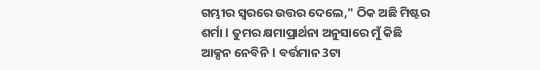ଗମ୍ଭୀର ସ୍ୱରରେ ଉତ୍ତର ଦେଲେ," ଠିକ ଅଛି ମିଷ୍ଟର ଶର୍ମା l ତୁମର କ୍ଷମାପ୍ରାର୍ଥନା ଅନୁସାରେ ମୁଁ କିଛି ଆକ୍ସନ ନେବିନି l ବର୍ତ୍ତମାନ 3ଟା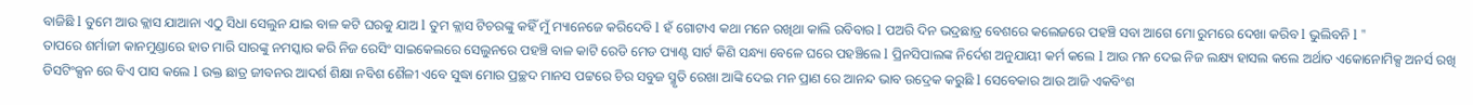ବାଜିଛି l ତୁମେ ଆଉ କ୍ଲାସ ଯାଆନା ଏଠୁ ସିଧା ସେଲୁନ ଯାଇ ବାଳ କଟି ଘରକୁ ଯାଅ l ତୁମ କ୍ଲାସ ଟିଚରଙ୍କୁ କହିଁ ମୁଁ ମ୍ୟାନେଜେ କରିଦେବି l ହଁ ଗୋଟାଏ କଥା ମନେ ରଖିଥା କାଲି ରବିବାର l ପଅରି ଦିନ ଭଦ୍ରଛାତ୍ର ବେଶରେ କଲେଜରେ ପହଞ୍ଚି ସବା ଆଗେ ମୋ ରୁମରେ ଦେଖା କରିବ l ଭୁଲିବନି l "
ତାପରେ ଶର୍ମାଜୀ କାନମୁଣ୍ଡାରେ ହାତ ମାରି ସାରଙ୍କୁ ନମସ୍କାର କରି ନିଜ ରେସିଂ ସାଇକେଲରେ ସେଲୁନରେ ପହଞ୍ଚି ବାଳ କାଟି ରେଡି ମେଡ ପ୍ୟାଣ୍ଟ ସାର୍ଟ କିଣି ସନ୍ଧ୍ୟା ବେଳେ ଘରେ ପହଞ୍ଚିଲେ l ପ୍ରିନସିପାଲଙ୍କ ନିର୍ଦେଶ ଅନୁଯାୟୀ କର୍ମ କଲେ l ଆଉ ମନ ଦେଇ ନିଜ ଲକ୍ଷ୍ୟ ହାସଲ କଲେ ଅର୍ଥାତ ଏକୋନୋମିକ୍ସ ଅନର୍ସ ରଖି ଡିସଟିଂକ୍ସନ ରେ ବିଏ ପାସ କଲେ l ଉକ୍ତ ଛାତ୍ର ଜୀବନର ଆଦର୍ଶ ଶିକ୍ଷା ନବିଶ ଶୈଳୀ ଏବେ ସୁଦ୍ଧା ମୋର ପ୍ରଚ୍ଛଦ ମାନସ ପଟ୍ଟରେ ଚିର ସବୁଜ ସ୍ମୃତି ରେଖା ଆଙ୍କି ଦେଇ ମନ ପ୍ରାଣ ରେ ଆନନ୍ଦ ଭାବ ଉଦ୍ରେକ କରୁଛି l ସେବେକାର ଆଉ ଆଜି ଏକବିଂଶ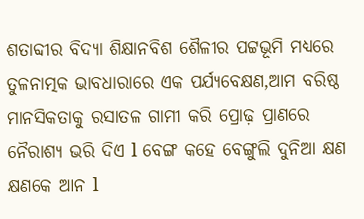ଶତାବ୍ଦୀର ବିଦ୍ୟା ଶିକ୍ଷାନବିଶ ଶୈଳୀର ପଟ୍ଟଭୂମି ମଧ୍ୟରେ ତୁଳନାତ୍ମକ ଭାବଧାରାରେ ଏକ ପର୍ଯ୍ୟବେକ୍ଷଣ,ଆମ ବରିଷ୍ଠ ମାନସିକତାକୁ ରସାତଳ ଗାମୀ କରି ପ୍ରୋଢ଼ ପ୍ରାଣରେ ନୈରାଶ୍ୟ ଭରି ଦିଏ l ବେଙ୍ଗ କହେ ବେଙ୍ଗୁଲି ଦୁନିଆ କ୍ଷଣ କ୍ଷଣକେ ଆନ l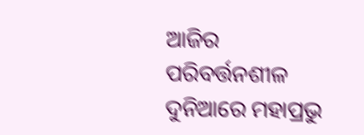ଆଜିର ପରିବର୍ତ୍ତନଶୀଳ ଦୁନିଆରେ ମହାପ୍ରଭୁ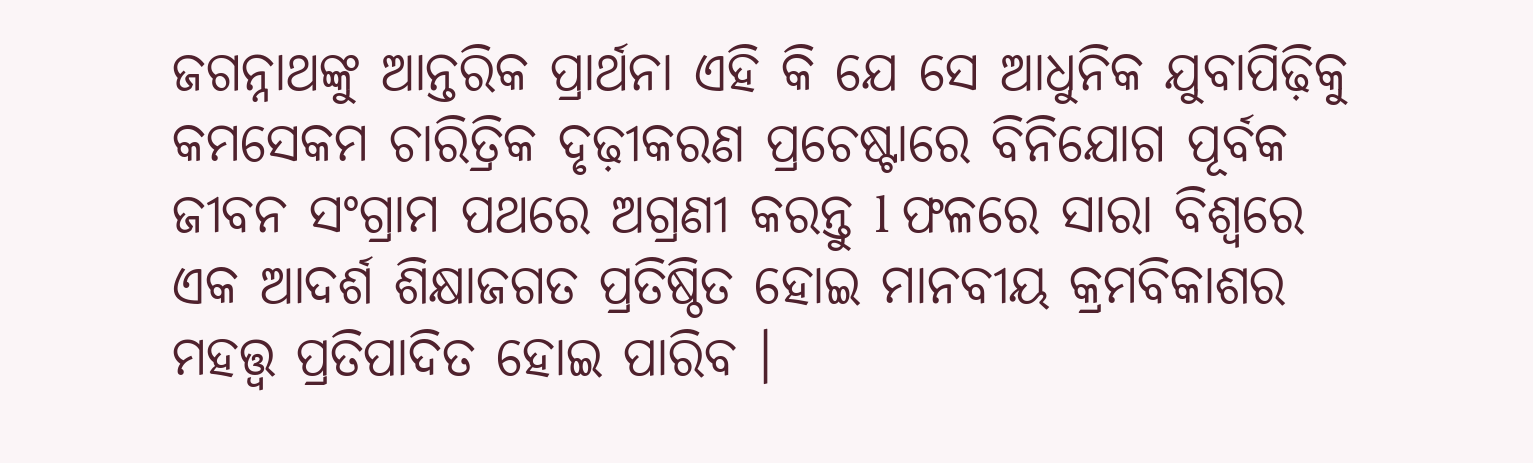ଜଗନ୍ନାଥଙ୍କୁ ଆନ୍ତରିକ ପ୍ରାର୍ଥନା ଏହି କି ଯେ ସେ ଆଧୁନିକ ଯୁବାପିଢ଼ିକୁ କମସେକମ ଚାରିତ୍ରିକ ଦୃଢ଼ୀକରଣ ପ୍ରଚେଷ୍ଟାରେ ବିନିଯୋଗ ପୂର୍ବକ ଜୀବନ ସଂଗ୍ରାମ ପଥରେ ଅଗ୍ରଣୀ କରନ୍ତୁ l ଫଳରେ ସାରା ବିଶ୍ୱରେ ଏକ ଆଦର୍ଶ ଶିକ୍ଷାଜଗତ ପ୍ରତିଷ୍ଠିତ ହୋଇ ମାନବୀୟ କ୍ରମବିକାଶର ମହତ୍ତ୍ୱ ପ୍ରତିପାଦିତ ହୋଇ ପାରିବ ।